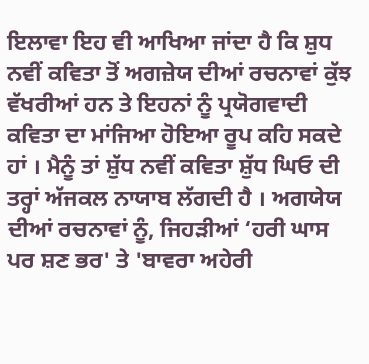ਇਲਾਵਾ ਇਹ ਵੀ ਆਖਿਆ ਜਾਂਦਾ ਹੈ ਕਿ ਸ਼ੁਧ ਨਵੀਂ ਕਵਿਤਾ ਤੋਂ ਅਗਜ਼ੇਯ ਦੀਆਂ ਰਚਨਾਵਾਂ ਕੁੱਝ ਵੱਖਰੀਆਂ ਹਨ ਤੇ ਇਹਨਾਂ ਨੂੰ ਪ੍ਰਯੋਗਵਾਦੀ ਕਵਿਤਾ ਦਾ ਮਾਂਜਿਆ ਹੋਇਆ ਰੂਪ ਕਹਿ ਸਕਦੇ ਹਾਂ । ਮੈਨੂੰ ਤਾਂ ਸ਼ੁੱਧ ਨਵੀਂ ਕਵਿਤਾ ਸ਼ੁੱਧ ਘਿਓ ਦੀ ਤਰ੍ਹਾਂ ਅੱਜਕਲ ਨਾਯਾਬ ਲੱਗਦੀ ਹੈ । ਅਗਯੇਯ ਦੀਆਂ ਰਚਨਾਵਾਂ ਨੂੰ, ਜਿਹੜੀਆਂ ‘ਹਰੀ ਘਾਸ ਪਰ ਸ਼ਣ ਭਰ' ਤੇ 'ਬਾਵਰਾ ਅਹੇਰੀ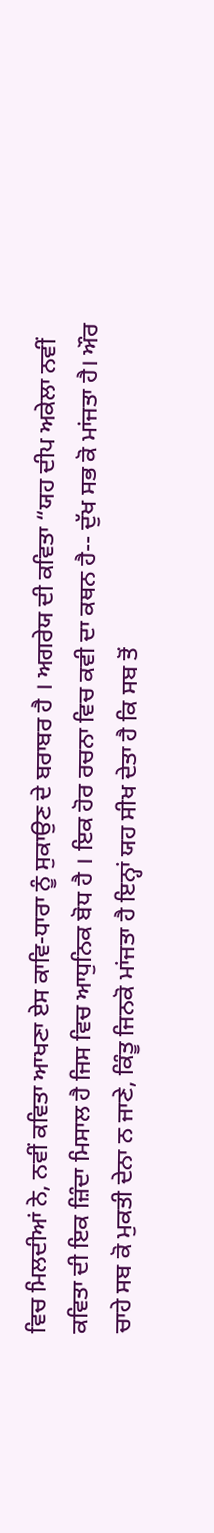ਵਿਚ ਮਿਲਦੀਆਂ ਨੇ, ਨਵੀਂ ਕਵਿਤਾ ਆਖਣਾ ਏਸ ਕਾਵਿ-ਧਾਰਾ ਨੂੰ ਸੁਕਾਉਣ ਦੇ ਬਰਾਬਰ ਹੈ । ਅਗਰੇਯ ਦੀ ਕਵਿਤਾ “ਯਹ ਦੀਪ ਅਕੇਲਾ ਨਵੀਂ ਕਵਿਤਾ ਦੀ ਇਕ ਜ਼ਿੰਦਾ ਮਿਸਾਲ ਹੈ ਜਿਸ ਵਿਚ ਆਧੁਨਿਕ ਬੋਧ ਹੈ । ਇਕ ਹੋਰ ਰਚਨਾ ਵਿਚ ਕਵੀ ਦਾ ਕਥਨ ਹੈ-- ਦੁੱਖ ਸਭ ਕੋ ਮਾਂਜਤਾ ਹੈ। ਔਰ ਚਾਹੇ ਸਬ ਕੋ ਮੁਕਤੀ ਦੇਨਾ ਨ ਜਾਣੇ, ਕਿੰਤੂ ਜਿਨਕੋ ਮਾਂਜਤਾ ਹੈ ਇਨ੍ਹਾਂ ਯਹ ਸੀਖ ਦੇਤਾ ਹੈ ਕਿ ਸਬ ਤੋਂ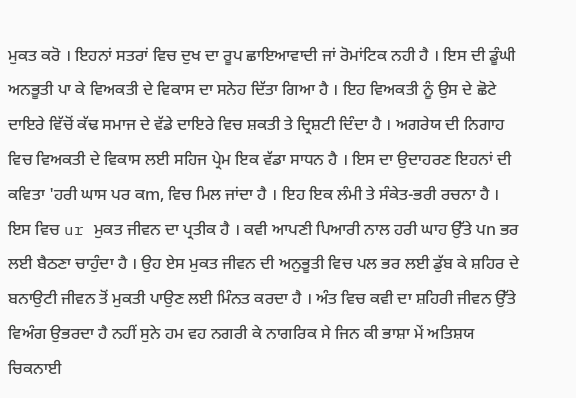ਮੁਕਤ ਕਰੋ । ਇਹਨਾਂ ਸਤਰਾਂ ਵਿਚ ਦੁਖ ਦਾ ਰੂਪ ਛਾਇਆਵਾਦੀ ਜਾਂ ਰੋਮਾਂਟਿਕ ਨਹੀ ਹੈ । ਇਸ ਦੀ ਡੂੰਘੀ ਅਨਭੂਤੀ ਪਾ ਕੇ ਵਿਅਕਤੀ ਦੇ ਵਿਕਾਸ ਦਾ ਸਨੇਹ ਦਿੱਤਾ ਗਿਆ ਹੈ । ਇਹ ਵਿਅਕਤੀ ਨੂੰ ਉਸ ਦੇ ਛੋਟੇ ਦਾਇਰੇ ਵਿੱਚੋਂ ਕੱਢ ਸਮਾਜ ਦੇ ਵੱਡੇ ਦਾਇਰੇ ਵਿਚ ਸ਼ਕਤੀ ਤੇ ਦ੍ਰਿਸ਼ਟੀ ਦਿੰਦਾ ਹੈ । ਅਗਰੇਯ ਦੀ ਨਿਗਾਹ ਵਿਚ ਵਿਅਕਤੀ ਦੇ ਵਿਕਾਸ ਲਈ ਸਹਿਜ ਪ੍ਰੇਮ ਇਕ ਵੱਡਾ ਸਾਧਨ ਹੈ । ਇਸ ਦਾ ਉਦਾਹਰਣ ਇਹਨਾਂ ਦੀ ਕਵਿਤਾ 'ਹਰੀ ਘਾਸ ਪਰ ਕm, ਵਿਚ ਮਿਲ ਜਾਂਦਾ ਹੈ । ਇਹ ਇਕ ਲੰਮੀ ਤੇ ਸੰਕੇਤ-ਭਰੀ ਰਚਨਾ ਹੈ । ਇਸ ਵਿਚ ur ਮੁਕਤ ਜੀਵਨ ਦਾ ਪ੍ਰਤੀਕ ਹੈ । ਕਵੀ ਆਪਣੀ ਪਿਆਰੀ ਨਾਲ ਹਰੀ ਘਾਹ ਉੱਤੇ ਪn ਭਰ ਲਈ ਬੈਠਣਾ ਚਾਹੁੰਦਾ ਹੈ । ਉਹ ਏਸ ਮੁਕਤ ਜੀਵਨ ਦੀ ਅਨੁਭੂਤੀ ਵਿਚ ਪਲ ਭਰ ਲਈ ਡੁੱਬ ਕੇ ਸ਼ਹਿਰ ਦੇ ਬਨਾਉਟੀ ਜੀਵਨ ਤੋਂ ਮੁਕਤੀ ਪਾਉਣ ਲਈ ਮਿੰਨਤ ਕਰਦਾ ਹੈ । ਅੰਤ ਵਿਚ ਕਵੀ ਦਾ ਸ਼ਹਿਰੀ ਜੀਵਨ ਉੱਤੇ ਵਿਅੰਗ ਉਭਰਦਾ ਹੈ ਨਹੀਂ ਸੁਨੇ ਹਮ ਵਹ ਨਗਰੀ ਕੇ ਨਾਗਰਿਕ ਸੇ ਜਿਨ ਕੀ ਭਾਸ਼ਾ ਮੇਂ ਅਤਿਸ਼ਯ ਚਿਕਨਾਈ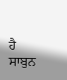ਹੈ ਸਾਬੁਨ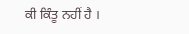ਕੀ ਕਿੰਤੂ ਨਹੀਂ ਹੈ ।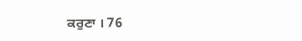ਕਰੁਣਾ । 76